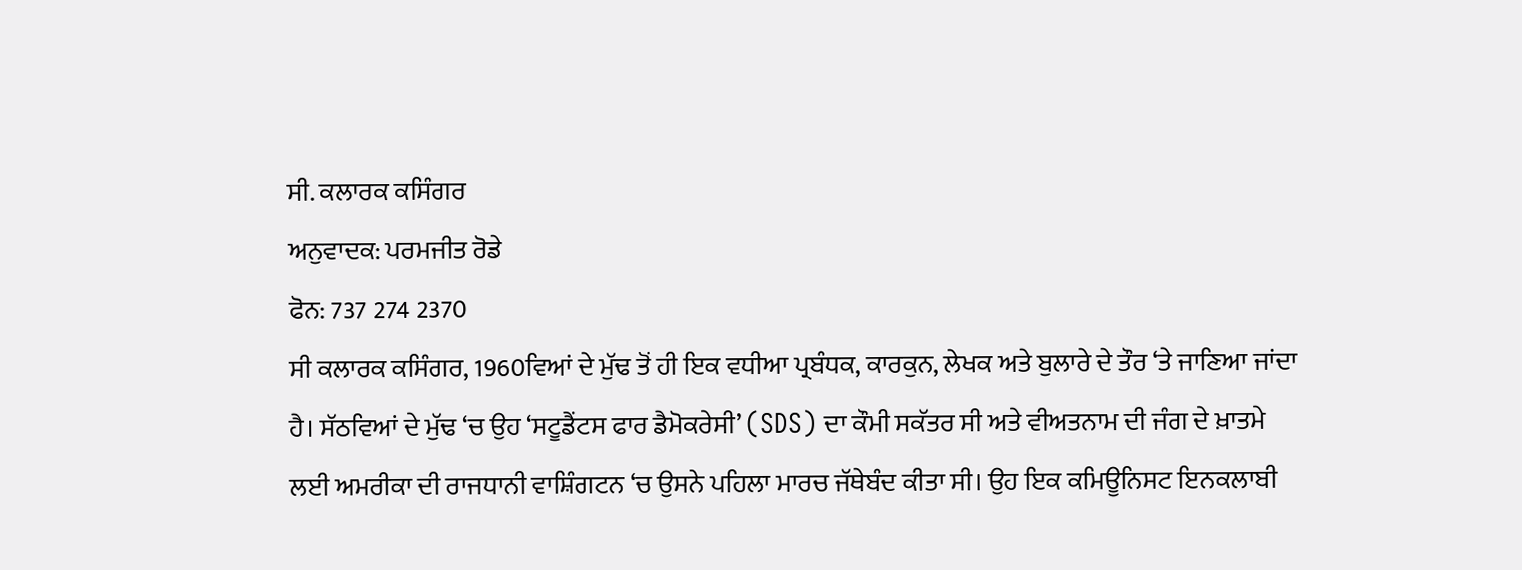ਸੀ. ਕਲਾਰਕ ਕਸਿੰਗਰ
ਅਨੁਵਾਦਕ: ਪਰਮਜੀਤ ਰੋਡੇ
ਫੋਨ: 737 274 2370
ਸੀ ਕਲਾਰਕ ਕਸਿੰਗਰ, 1960ਵਿਆਂ ਦੇ ਮੁੱਢ ਤੋਂ ਹੀ ਇਕ ਵਧੀਆ ਪ੍ਰਬੰਧਕ, ਕਾਰਕੁਨ, ਲੇਖਕ ਅਤੇ ਬੁਲਾਰੇ ਦੇ ਤੌਰ ‘ਤੇ ਜਾਣਿਆ ਜਾਂਦਾ ਹੈ। ਸੱਠਵਿਆਂ ਦੇ ਮੁੱਢ ‘ਚ ਉਹ ‘ਸਟੂਡੈਂਟਸ ਫਾਰ ਡੈਮੋਕਰੇਸੀ’ (SDS) ਦਾ ਕੌਮੀ ਸਕੱਤਰ ਸੀ ਅਤੇ ਵੀਅਤਨਾਮ ਦੀ ਜੰਗ ਦੇ ਖ਼ਾਤਮੇ ਲਈ ਅਮਰੀਕਾ ਦੀ ਰਾਜਧਾਨੀ ਵਾਸ਼ਿੰਗਟਨ ‘ਚ ਉਸਨੇ ਪਹਿਲਾ ਮਾਰਚ ਜੱਥੇਬੰਦ ਕੀਤਾ ਸੀ। ਉਹ ਇਕ ਕਮਿਊਨਿਸਟ ਇਨਕਲਾਬੀ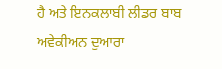ਹੈ ਅਤੇ ਇਨਕਲਾਬੀ ਲੀਡਰ ਬਾਬ ਅਵੇਕੀਅਨ ਦੁਆਰਾ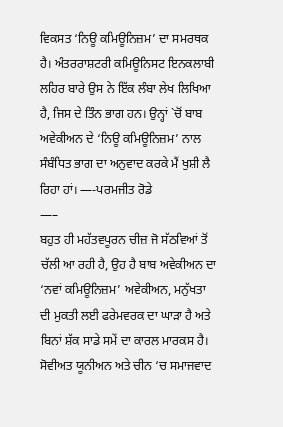ਵਿਕਸਤ ‘ਨਿਊ ਕਮਿਊਨਿਜ਼ਮ’ ਦਾ ਸਮਰਥਕ ਹੈ। ਅੰਤਰਰਾਸ਼ਟਰੀ ਕਮਿਊਨਿਸਟ ਇਨਕਲਾਬੀ ਲਹਿਰ ਬਾਰੇ ਉਸ ਨੇ ਇੱਕ ਲੰਬਾ ਲੇਖ ਲਿਖਿਆ ਹੈ, ਜਿਸ ਦੇ ਤਿੰਨ ਭਾਗ ਹਨ। ਉਨ੍ਹਾਂ `ਚੋਂ ਬਾਬ ਅਵੇਕੀਅਨ ਦੇ ‘ਨਿਊ ਕਮਿਊਨਿਜ਼ਮ’ ਨਾਲ ਸੰਬੰਧਿਤ ਭਾਗ ਦਾ ਅਨੁਵਾਦ ਕਰਕੇ ਮੈਂ ਖੁਸ਼ੀ ਲੈ ਰਿਹਾ ਹਾਂ। —-ਪਰਮਜੀਤ ਰੋਡੇ
—–
ਬਹੁਤ ਹੀ ਮਹੱਤਵਪੂਰਨ ਚੀਜ਼ ਜੋ ਸੱਠਵਿਆਂ ਤੋਂ ਚੱਲੀ ਆ ਰਹੀ ਹੈ, ਉਹ ਹੈ ਬਾਬ ਅਵੇਕੀਅਨ ਦਾ ‘ਨਵਾਂ ਕਮਿਊਨਿਜ਼ਮ’ ਅਵੇਕੀਅਨ, ਮਨੁੱਖਤਾ ਦੀ ਮੁਕਤੀ ਲਈ ਫਰੇਮਵਰਕ ਦਾ ਘਾੜਾ ਹੈ ਅਤੇ ਬਿਨਾਂ ਸ਼ੱਕ ਸਾਡੇ ਸਮੇਂ ਦਾ ਕਾਰਲ ਮਾਰਕਸ ਹੈ। ਸੋਵੀਅਤ ਯੂਨੀਅਨ ਅਤੇ ਚੀਨ ‘ਚ ਸਮਾਜਵਾਦ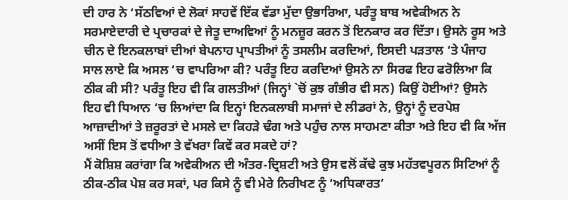ਦੀ ਹਾਰ ਨੇ ‘ਸੱਠਵਿਆਂ ਦੇ ਲੋਕਾਂ ਸਾਹਵੇਂ ਇੱਕ ਵੱਡਾ ਮੁੱਦਾ ਉਭਾਰਿਆ, ਪਰੰਤੂ ਬਾਬ ਅਵੇਕੀਅਨ ਨੇ ਸਰਮਾਏਦਾਰੀ ਦੇ ਪ੍ਰਚਾਰਕਾਂ ਦੇ ਜੇਤੂ ਦਾਅਵਿਆਂ ਨੂੰ ਮਨਜ਼ੂਰ ਕਰਨ ਤੋਂ ਇਨਕਾਰ ਕਰ ਦਿੱਤਾ। ਉਸਨੇ ਰੂਸ ਅਤੇ ਚੀਨ ਦੇ ਇਨਕਲਾਬਾਂ ਦੀਆਂ ਬੇਪਨਾਹ ਪ੍ਰਾਪਤੀਆਂ ਨੂੰ ਤਸਲੀਮ ਕਰਦਿਆਂ, ਇਸਦੀ ਪੜਤਾਲ ‘ਤੇ ਪੰਜਾਹ ਸਾਲ ਲਾਏ ਕਿ ਅਸਲ ‘ਚ ਵਾਪਰਿਆ ਕੀ? ਪਰੰਤੂ ਇਹ ਕਰਦਿਆਂ ਉਸਨੇ ਨਾ ਸਿਰਫ ਇਹ ਫਰੋਲਿਆ ਕਿ ਠੀਕ ਕੀ ਸੀ? ਪਰੰਤੂ ਇਹ ਵੀ ਕਿ ਗਲਤੀਆਂ (ਜਿਨ੍ਹਾਂ `ਚੋਂ ਕੁਝ ਗੰਭੀਰ ਵੀ ਸਨ) ਕਿਉਂ ਹੋਈਆਂ? ਉਸਨੇ ਇਹ ਵੀ ਧਿਆਨ ‘ਚ ਲਿਆਂਦਾ ਕਿ ਇਨ੍ਹਾਂ ਇਨਕਲਾਬੀ ਸਮਾਜਾਂ ਦੇ ਲੀਡਰਾਂ ਨੇ, ਉਨ੍ਹਾਂ ਨੂੰ ਦਰਪੇਸ਼ ਆਜ਼ਾਦੀਆਂ ਤੇ ਜ਼ਰੂਰਤਾਂ ਦੇ ਮਸਲੇ ਦਾ ਕਿਹੜੇ ਢੰਗ ਅਤੇ ਪਹੁੰਚ ਨਾਲ ਸਾਹਮਣਾ ਕੀਤਾ ਅਤੇ ਇਹ ਵੀ ਕਿ ਅੱਜ ਅਸੀਂ ਇਸ ਤੋਂ ਵਧੀਆ ਤੇ ਵੱਖਰਾ ਕਿਵੇਂ ਕਰ ਸਕਦੇ ਹਾਂ?
ਮੈਂ ਕੋਸ਼ਿਸ਼ ਕਰਾਂਗਾ ਕਿ ਅਵੇਕੀਅਨ ਦੀ ਅੰਤਰ-ਦ੍ਰਿਸ਼ਟੀ ਅਤੇ ਉਸ ਵਲੋਂ ਕੱਢੇ ਕੁਝ ਮਹੱਤਵਪੂਰਨ ਸਿਟਿਆਂ ਨੂੰ ਠੀਕ-ਠੀਕ ਪੇਸ਼ ਕਰ ਸਕਾਂ, ਪਰ ਕਿਸੇ ਨੂੰ ਵੀ ਮੇਰੇ ਨਿਰੀਖਣ ਨੂੰ ‘ਅਧਿਕਾਰਤ’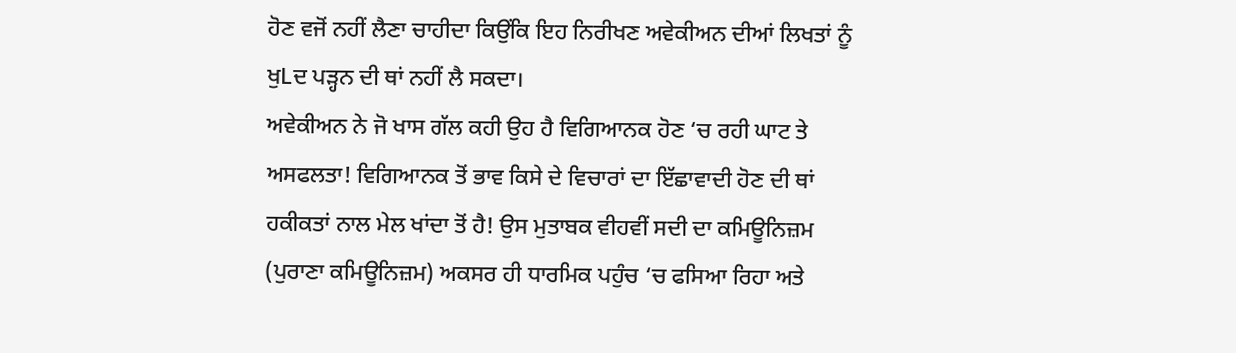ਹੋਣ ਵਜੋਂ ਨਹੀਂ ਲੈਣਾ ਚਾਹੀਦਾ ਕਿਉਂਕਿ ਇਹ ਨਿਰੀਖਣ ਅਵੇਕੀਅਨ ਦੀਆਂ ਲਿਖਤਾਂ ਨੂੰ ਖੁLਦ ਪੜ੍ਹਨ ਦੀ ਥਾਂ ਨਹੀਂ ਲੈ ਸਕਦਾ।
ਅਵੇਕੀਅਨ ਨੇ ਜੋ ਖਾਸ ਗੱਲ ਕਹੀ ਉਹ ਹੈ ਵਿਗਿਆਨਕ ਹੋਣ ‘ਚ ਰਹੀ ਘਾਟ ਤੇ ਅਸਫਲਤਾ! ਵਿਗਿਆਨਕ ਤੋਂ ਭਾਵ ਕਿਸੇ ਦੇ ਵਿਚਾਰਾਂ ਦਾ ਇੱਛਾਵਾਦੀ ਹੋਣ ਦੀ ਥਾਂ ਹਕੀਕਤਾਂ ਨਾਲ ਮੇਲ ਖਾਂਦਾ ਤੋਂ ਹੈ! ਉਸ ਮੁਤਾਬਕ ਵੀਹਵੀਂ ਸਦੀ ਦਾ ਕਮਿਊਨਿਜ਼ਮ (ਪੁਰਾਣਾ ਕਮਿਊਨਿਜ਼ਮ) ਅਕਸਰ ਹੀ ਧਾਰਮਿਕ ਪਹੁੰਚ ‘ਚ ਫਸਿਆ ਰਿਹਾ ਅਤੇ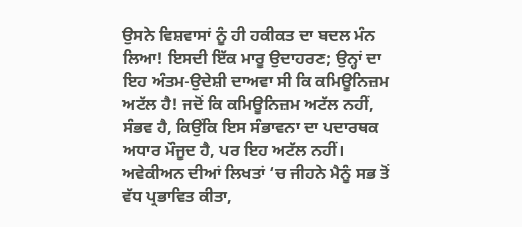ਉਸਨੇ ਵਿਸ਼ਵਾਸਾਂ ਨੂੰ ਹੀ ਹਕੀਕਤ ਦਾ ਬਦਲ ਮੰਨ ਲਿਆ! ਇਸਦੀ ਇੱਕ ਮਾਰੂ ਉਦਾਹਰਣ; ਉਨ੍ਹਾਂ ਦਾ ਇਹ ਅੰਤਮ-ਉਦੇਸ਼ੀ ਦਾਅਵਾ ਸੀ ਕਿ ਕਮਿਊਨਿਜ਼ਮ ਅਟੱਲ ਹੈ! ਜਦੋਂ ਕਿ ਕਮਿਊਨਿਜ਼ਮ ਅਟੱਲ ਨਹੀਂ, ਸੰਭਵ ਹੈ, ਕਿਉਂਕਿ ਇਸ ਸੰਭਾਵਨਾ ਦਾ ਪਦਾਰਥਕ ਅਧਾਰ ਮੌਜੂਦ ਹੈ, ਪਰ ਇਹ ਅਟੱਲ ਨਹੀਂ।
ਅਵੇਕੀਅਨ ਦੀਆਂ ਲਿਖਤਾਂ ‘ਚ ਜੀਹਨੇ ਮੈਨੂੰ ਸਭ ਤੋਂ ਵੱਧ ਪ੍ਰਭਾਵਿਤ ਕੀਤਾ,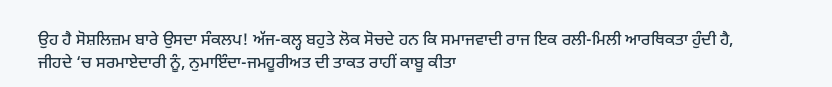ਉਹ ਹੈ ਸੋਸ਼ਲਿਜ਼ਮ ਬਾਰੇ ਉਸਦਾ ਸੰਕਲਪ! ਅੱਜ-ਕਲ੍ਹ ਬਹੁਤੇ ਲੋਕ ਸੋਚਦੇ ਹਨ ਕਿ ਸਮਾਜਵਾਦੀ ਰਾਜ ਇਕ ਰਲੀ-ਮਿਲੀ ਆਰਥਿਕਤਾ ਹੁੰਦੀ ਹੈ, ਜੀਹਦੇ ‘ਚ ਸਰਮਾਏਦਾਰੀ ਨੂੰ, ਨੁਮਾਇੰਦਾ-ਜਮਹੂਰੀਅਤ ਦੀ ਤਾਕਤ ਰਾਹੀਂ ਕਾਬੂ ਕੀਤਾ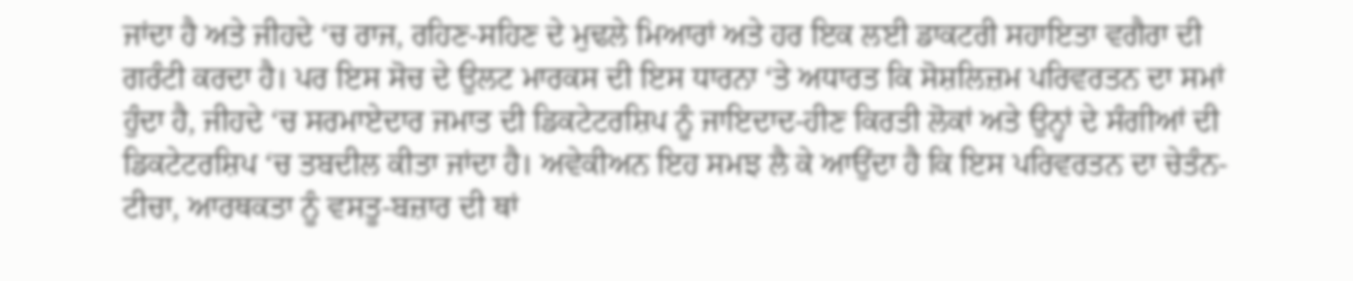ਜਾਂਦਾ ਹੈ ਅਤੇ ਜੀਹਦੇ ‘ਚ ਰਾਜ, ਰਹਿਣ-ਸਹਿਣ ਦੇ ਮੁਢਲੇ ਮਿਆਰਾਂ ਅਤੇ ਹਰ ਇਕ ਲਈ ਡਾਕਟਰੀ ਸਹਾਇਤਾ ਵਗੈਰਾ ਦੀ ਗਰੰਟੀ ਕਰਦਾ ਹੈ। ਪਰ ਇਸ ਸੋਚ ਦੇ ਉਲਟ ਮਾਰਕਸ ਦੀ ਇਸ ਧਾਰਨਾ ‘ਤੇ ਅਧਾਰਤ ਕਿ ਸੋਸ਼ਲਿਜ਼ਮ ਪਰਿਵਰਤਨ ਦਾ ਸਮਾਂ ਹੁੰਦਾ ਹੈ, ਜੀਹਦੇ ‘ਚ ਸਰਮਾਏਦਾਰ ਜਮਾਤ ਦੀ ਡਿਕਟੇਟਰਸ਼ਿਪ ਨੂੰ ਜਾਇਦਾਦ-ਹੀਣ ਕਿਰਤੀ ਲੋਕਾਂ ਅਤੇ ਉਨ੍ਹਾਂ ਦੇ ਸੰਗੀਆਂ ਦੀ ਡਿਕਟੇਟਰਸ਼ਿਪ ‘ਚ ਤਬਦੀਲ ਕੀਤਾ ਜਾਂਦਾ ਹੈ। ਅਵੇਕੀਅਨ ਇਹ ਸਮਝ ਲੈ ਕੇ ਆਉਂਦਾ ਹੈ ਕਿ ਇਸ ਪਰਿਵਰਤਨ ਦਾ ਚੇਤੰਨ-ਟੀਚਾ, ਆਰਥਕਤਾ ਨੂੰ ਵਸਤੂ-ਬਜ਼ਾਰ ਦੀ ਥਾਂ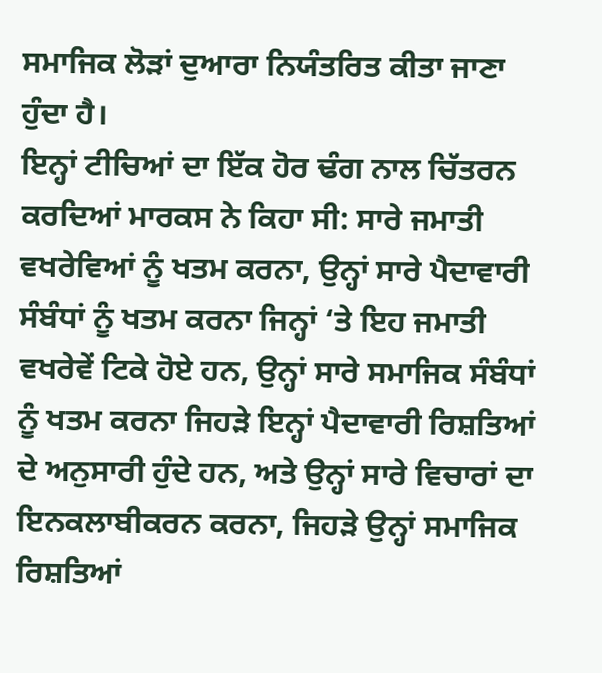ਸਮਾਜਿਕ ਲੋੜਾਂ ਦੁਆਰਾ ਨਿਯੰਤਰਿਤ ਕੀਤਾ ਜਾਣਾ ਹੁੰਦਾ ਹੈ।
ਇਨ੍ਹਾਂ ਟੀਚਿਆਂ ਦਾ ਇੱਕ ਹੋਰ ਢੰਗ ਨਾਲ ਚਿੱਤਰਨ ਕਰਦਿਆਂ ਮਾਰਕਸ ਨੇ ਕਿਹਾ ਸੀ: ਸਾਰੇ ਜਮਾਤੀ ਵਖਰੇਵਿਆਂ ਨੂੰ ਖਤਮ ਕਰਨਾ, ਉਨ੍ਹਾਂ ਸਾਰੇ ਪੈਦਾਵਾਰੀ ਸੰਬੰਧਾਂ ਨੂੰ ਖਤਮ ਕਰਨਾ ਜਿਨ੍ਹਾਂ ‘ਤੇ ਇਹ ਜਮਾਤੀ ਵਖਰੇਵੇਂ ਟਿਕੇ ਹੋਏ ਹਨ, ਉਨ੍ਹਾਂ ਸਾਰੇ ਸਮਾਜਿਕ ਸੰਬੰਧਾਂ ਨੂੰ ਖਤਮ ਕਰਨਾ ਜਿਹੜੇ ਇਨ੍ਹਾਂ ਪੈਦਾਵਾਰੀ ਰਿਸ਼ਤਿਆਂ ਦੇ ਅਨੁਸਾਰੀ ਹੁੰਦੇ ਹਨ, ਅਤੇ ਉਨ੍ਹਾਂ ਸਾਰੇ ਵਿਚਾਰਾਂ ਦਾ ਇਨਕਲਾਬੀਕਰਨ ਕਰਨਾ, ਜਿਹੜੇ ਉਨ੍ਹਾਂ ਸਮਾਜਿਕ ਰਿਸ਼ਤਿਆਂ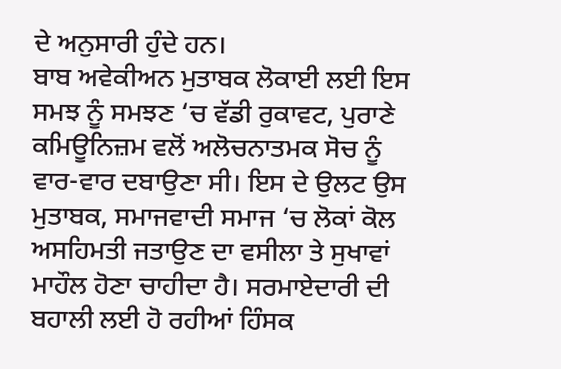ਦੇ ਅਨੁਸਾਰੀ ਹੁੰਦੇ ਹਨ।
ਬਾਬ ਅਵੇਕੀਅਨ ਮੁਤਾਬਕ ਲੋਕਾਈ ਲਈ ਇਸ ਸਮਝ ਨੂੰ ਸਮਝਣ ‘ਚ ਵੱਡੀ ਰੁਕਾਵਟ, ਪੁਰਾਣੇ ਕਮਿਊਨਿਜ਼ਮ ਵਲੋਂ ਅਲੋਚਨਾਤਮਕ ਸੋਚ ਨੂੰ ਵਾਰ-ਵਾਰ ਦਬਾਉਣਾ ਸੀ। ਇਸ ਦੇ ਉਲਟ ਉਸ ਮੁਤਾਬਕ, ਸਮਾਜਵਾਦੀ ਸਮਾਜ ‘ਚ ਲੋਕਾਂ ਕੋਲ ਅਸਹਿਮਤੀ ਜਤਾਉਣ ਦਾ ਵਸੀਲਾ ਤੇ ਸੁਖਾਵਾਂ ਮਾਹੌਲ ਹੋਣਾ ਚਾਹੀਦਾ ਹੈ। ਸਰਮਾਏਦਾਰੀ ਦੀ ਬਹਾਲੀ ਲਈ ਹੋ ਰਹੀਆਂ ਹਿੰਸਕ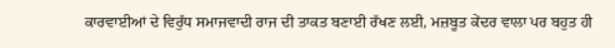ਕਾਰਵਾਈਆਂ ਦੇ ਵਿਰੁੱਧ ਸਮਾਜਵਾਦੀ ਰਾਜ ਦੀ ਤਾਕਤ ਬਣਾਈ ਰੱਖਣ ਲਈ, ਮਜ਼ਬੂਤ ਕੇਂਦਰ ਵਾਲਾ ਪਰ ਬਹੁਤ ਹੀ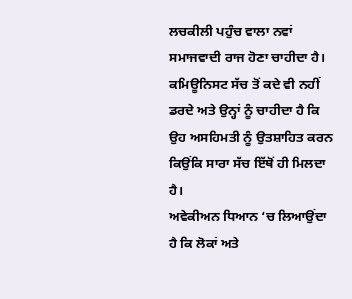ਲਚਕੀਲੀ ਪਹੁੰਚ ਵਾਲਾ ਨਵਾਂ ਸਮਾਜਵਾਦੀ ਰਾਜ ਹੋਣਾ ਚਾਹੀਦਾ ਹੈ। ਕਮਿਊਨਿਸਟ ਸੱਚ ਤੋਂ ਕਦੇ ਵੀ ਨਹੀਂ ਡਰਦੇ ਅਤੇ ਉਨ੍ਹਾਂ ਨੂੰ ਚਾਹੀਦਾ ਹੈ ਕਿ ਉਹ ਅਸਹਿਮਤੀ ਨੂੰ ਉਤਸ਼ਾਹਿਤ ਕਰਨ ਕਿਉਂਕਿ ਸਾਰਾ ਸੱਚ ਇੱਥੋਂ ਹੀ ਮਿਲਦਾ ਹੈ।
ਅਵੇਕੀਅਨ ਧਿਆਨ ‘ਚ ਲਿਆਉਂਦਾ ਹੈ ਕਿ ਲੋਕਾਂ ਅਤੇ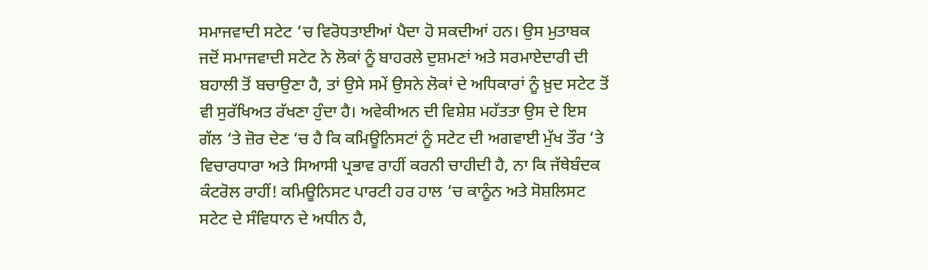ਸਮਾਜਵਾਦੀ ਸਟੇਟ ‘ਚ ਵਿਰੋਧਤਾਈਆਂ ਪੈਦਾ ਹੋ ਸਕਦੀਆਂ ਹਨ। ਉਸ ਮੁਤਾਬਕ ਜਦੋਂ ਸਮਾਜਵਾਦੀ ਸਟੇਟ ਨੇ ਲੋਕਾਂ ਨੂੰ ਬਾਹਰਲੇ ਦੁਸ਼ਮਣਾਂ ਅਤੇ ਸਰਮਾਏਦਾਰੀ ਦੀ ਬਹਾਲੀ ਤੋਂ ਬਚਾਉਣਾ ਹੈ, ਤਾਂ ਉਸੇ ਸਮੇਂ ਉਸਨੇ ਲੋਕਾਂ ਦੇ ਅਧਿਕਾਰਾਂ ਨੂੰ ਖ਼ੁਦ ਸਟੇਟ ਤੋਂ ਵੀ ਸੁਰੱਖਿਅਤ ਰੱਖਣਾ ਹੁੰਦਾ ਹੈ। ਅਵੇਕੀਅਨ ਦੀ ਵਿਸ਼ੇਸ਼ ਮਹੱਤਤਾ ਉਸ ਦੇ ਇਸ ਗੱਲ ‘ਤੇ ਜ਼ੋਰ ਦੇਣ ‘ਚ ਹੈ ਕਿ ਕਮਿਊਨਿਸਟਾਂ ਨੂੰ ਸਟੇਟ ਦੀ ਅਗਵਾਈ ਮੁੱਖ ਤੌਰ ‘ਤੇ ਵਿਚਾਰਧਾਰਾ ਅਤੇ ਸਿਆਸੀ ਪ੍ਰਭਾਵ ਰਾਹੀਂ ਕਰਨੀ ਚਾਹੀਦੀ ਹੈ, ਨਾ ਕਿ ਜੱਥੇਬੰਦਕ ਕੰਟਰੋਲ ਰਾਹੀਂ! ਕਮਿਊਨਿਸਟ ਪਾਰਟੀ ਹਰ ਹਾਲ ‘ਚ ਕਾਨੂੰਨ ਅਤੇ ਸੋਸ਼ਲਿਸਟ ਸਟੇਟ ਦੇ ਸੰਵਿਧਾਨ ਦੇ ਅਧੀਨ ਹੈ,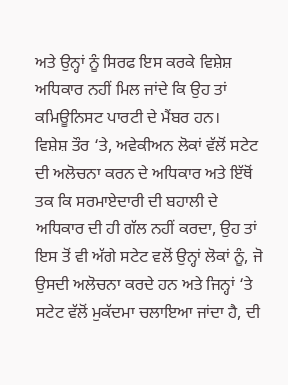ਅਤੇ ਉਨ੍ਹਾਂ ਨੂੰ ਸਿਰਫ ਇਸ ਕਰਕੇ ਵਿਸ਼ੇਸ਼ ਅਧਿਕਾਰ ਨਹੀਂ ਮਿਲ ਜਾਂਦੇ ਕਿ ਉਹ ਤਾਂ ਕਮਿਊਨਿਸਟ ਪਾਰਟੀ ਦੇ ਮੈਂਬਰ ਹਨ।
ਵਿਸ਼ੇਸ਼ ਤੌਰ ‘ਤੇ, ਅਵੇਕੀਅਨ ਲੋਕਾਂ ਵੱਲੋਂ ਸਟੇਟ ਦੀ ਅਲੋਚਨਾ ਕਰਨ ਦੇ ਅਧਿਕਾਰ ਅਤੇ ਇੱਥੋਂ ਤਕ ਕਿ ਸਰਮਾਏਦਾਰੀ ਦੀ ਬਹਾਲੀ ਦੇ ਅਧਿਕਾਰ ਦੀ ਹੀ ਗੱਲ ਨਹੀਂ ਕਰਦਾ, ਉਹ ਤਾਂ ਇਸ ਤੋਂ ਵੀ ਅੱਗੇ ਸਟੇਟ ਵਲੋਂ ਉਨ੍ਹਾਂ ਲੋਕਾਂ ਨੂੰ, ਜੋ ਉਸਦੀ ਅਲੋਚਨਾ ਕਰਦੇ ਹਨ ਅਤੇ ਜਿਨ੍ਹਾਂ ‘ਤੇ ਸਟੇਟ ਵੱਲੋਂ ਮੁਕੱਦਮਾ ਚਲਾਇਆ ਜਾਂਦਾ ਹੈ, ਦੀ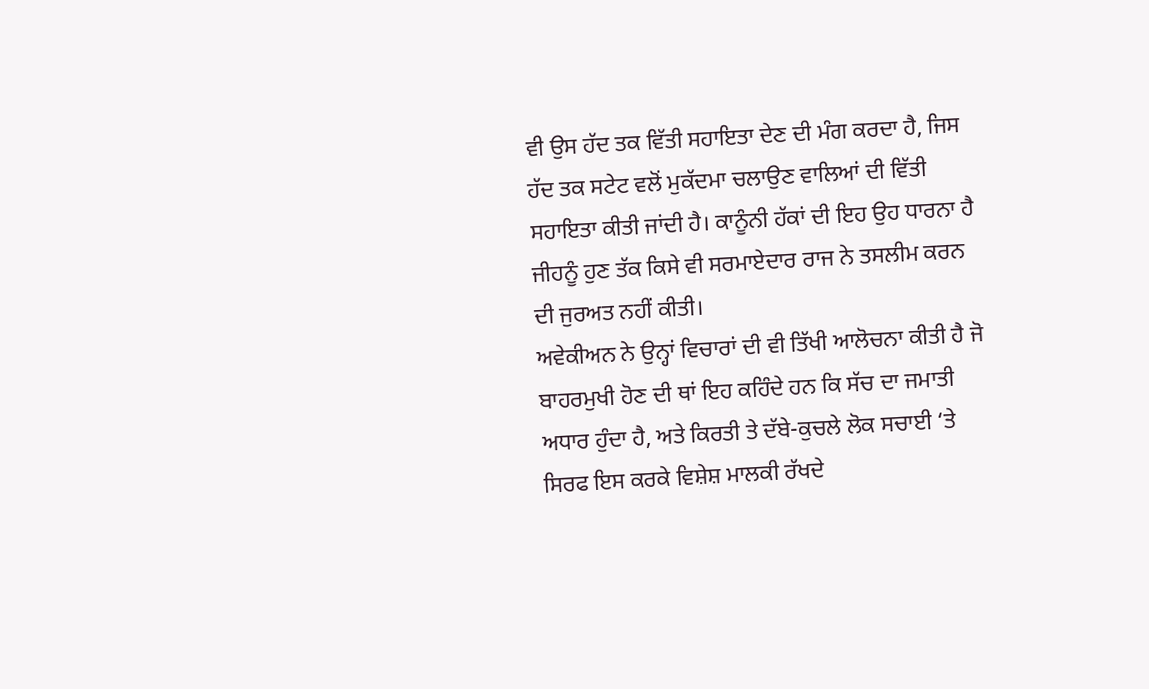ਵੀ ਉਸ ਹੱਦ ਤਕ ਵਿੱਤੀ ਸਹਾਇਤਾ ਦੇਣ ਦੀ ਮੰਗ ਕਰਦਾ ਹੈ, ਜਿਸ ਹੱਦ ਤਕ ਸਟੇਟ ਵਲੋਂ ਮੁਕੱਦਮਾ ਚਲਾਉਣ ਵਾਲਿਆਂ ਦੀ ਵਿੱਤੀ ਸਹਾਇਤਾ ਕੀਤੀ ਜਾਂਦੀ ਹੈ। ਕਾਨੂੰਨੀ ਹੱਕਾਂ ਦੀ ਇਹ ਉਹ ਧਾਰਨਾ ਹੈ ਜੀਹਨੂੰ ਹੁਣ ਤੱਕ ਕਿਸੇ ਵੀ ਸਰਮਾਏਦਾਰ ਰਾਜ ਨੇ ਤਸਲੀਮ ਕਰਨ ਦੀ ਜੁਰਅਤ ਨਹੀਂ ਕੀਤੀ।
ਅਵੇਕੀਅਨ ਨੇ ਉਨ੍ਹਾਂ ਵਿਚਾਰਾਂ ਦੀ ਵੀ ਤਿੱਖੀ ਆਲੋਚਨਾ ਕੀਤੀ ਹੈ ਜੋ ਬਾਹਰਮੁਖੀ ਹੋਣ ਦੀ ਥਾਂ ਇਹ ਕਹਿੰਦੇ ਹਨ ਕਿ ਸੱਚ ਦਾ ਜਮਾਤੀ ਅਧਾਰ ਹੁੰਦਾ ਹੈ, ਅਤੇ ਕਿਰਤੀ ਤੇ ਦੱਬੇ-ਕੁਚਲੇ ਲੋਕ ਸਚਾਈ ‘ਤੇ ਸਿਰਫ ਇਸ ਕਰਕੇ ਵਿਸ਼ੇਸ਼ ਮਾਲਕੀ ਰੱਖਦੇ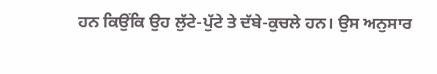ਹਨ ਕਿਉਂਕਿ ਉਹ ਲੁੱਟੇ-ਪੁੱਟੇ ਤੇ ਦੱਬੇ-ਕੁਚਲੇ ਹਨ। ਉਸ ਅਨੁਸਾਰ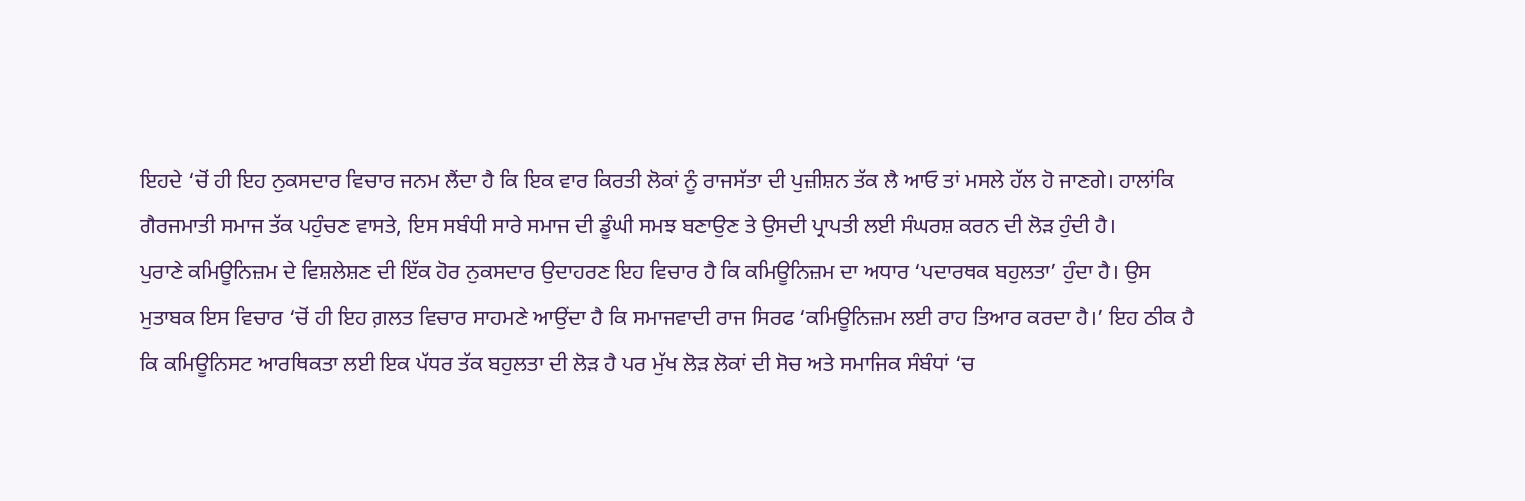ਇਹਦੇ ‘ਚੋਂ ਹੀ ਇਹ ਨੁਕਸਦਾਰ ਵਿਚਾਰ ਜਨਮ ਲੈਂਦਾ ਹੈ ਕਿ ਇਕ ਵਾਰ ਕਿਰਤੀ ਲੋਕਾਂ ਨੂੰ ਰਾਜਸੱਤਾ ਦੀ ਪੁਜ਼ੀਸ਼ਨ ਤੱਕ ਲੈ ਆਓ ਤਾਂ ਮਸਲੇ ਹੱਲ ਹੋ ਜਾਣਗੇ। ਹਾਲਾਂਕਿ ਗੈਰਜਮਾਤੀ ਸਮਾਜ ਤੱਕ ਪਹੁੰਚਣ ਵਾਸਤੇ, ਇਸ ਸਬੰਧੀ ਸਾਰੇ ਸਮਾਜ ਦੀ ਡੂੰਘੀ ਸਮਝ ਬਣਾਉਣ ਤੇ ਉਸਦੀ ਪ੍ਰਾਪਤੀ ਲਈ ਸੰਘਰਸ਼ ਕਰਨ ਦੀ ਲੋੜ ਹੁੰਦੀ ਹੈ।
ਪੁਰਾਣੇ ਕਮਿਊਨਿਜ਼ਮ ਦੇ ਵਿਸ਼ਲੇਸ਼ਣ ਦੀ ਇੱਕ ਹੋਰ ਨੁਕਸਦਾਰ ਉਦਾਹਰਣ ਇਹ ਵਿਚਾਰ ਹੈ ਕਿ ਕਮਿਊਨਿਜ਼ਮ ਦਾ ਅਧਾਰ ‘ਪਦਾਰਥਕ ਬਹੁਲਤਾ’ ਹੁੰਦਾ ਹੈ। ਉਸ ਮੁਤਾਬਕ ਇਸ ਵਿਚਾਰ ‘ਚੋਂ ਹੀ ਇਹ ਗ਼ਲਤ ਵਿਚਾਰ ਸਾਹਮਣੇ ਆਉਂਦਾ ਹੈ ਕਿ ਸਮਾਜਵਾਦੀ ਰਾਜ ਸਿਰਫ ‘ਕਮਿਊਨਿਜ਼ਮ ਲਈ ਰਾਹ ਤਿਆਰ ਕਰਦਾ ਹੈ।’ ਇਹ ਠੀਕ ਹੈ ਕਿ ਕਮਿਊਨਿਸਟ ਆਰਥਿਕਤਾ ਲਈ ਇਕ ਪੱਧਰ ਤੱਕ ਬਹੁਲਤਾ ਦੀ ਲੋੜ ਹੈ ਪਰ ਮੁੱਖ ਲੋੜ ਲੋਕਾਂ ਦੀ ਸੋਚ ਅਤੇ ਸਮਾਜਿਕ ਸੰਬੰਧਾਂ ‘ਚ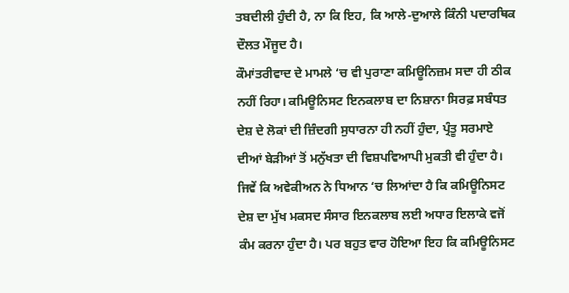ਤਬਦੀਲੀ ਹੁੰਦੀ ਹੈ, ਨਾ ਕਿ ਇਹ, ਕਿ ਆਲੇ-ਦੁਆਲੇ ਕਿੰਨੀ ਪਦਾਰਥਿਕ ਦੌਲਤ ਮੌਜੂਦ ਹੈ।
ਕੌਮਾਂਤਰੀਵਾਦ ਦੇ ਮਾਮਲੇ ‘ਚ ਵੀ ਪੁਰਾਣਾ ਕਮਿਊਨਿਜ਼ਮ ਸਦਾ ਹੀ ਠੀਕ ਨਹੀਂ ਰਿਹਾ। ਕਮਿਊਨਿਸਟ ਇਨਕਲਾਬ ਦਾ ਨਿਸ਼ਾਨਾ ਸਿਰਫ਼ ਸਬੰਧਤ ਦੇਸ਼ ਦੇ ਲੋਕਾਂ ਦੀ ਜ਼ਿੰਦਗੀ ਸੁਧਾਰਨਾ ਹੀ ਨਹੀਂ ਹੁੰਦਾ, ਪ੍ਰੰਤੂ ਸਰਮਾਏ ਦੀਆਂ ਬੇੜੀਆਂ ਤੋਂ ਮਨੁੱਖਤਾ ਦੀ ਵਿਸ਼ਪਵਿਆਪੀ ਮੁਕਤੀ ਵੀ ਹੁੰਦਾ ਹੈ। ਜਿਵੇਂ ਕਿ ਅਵੇਕੀਅਨ ਨੇ ਧਿਆਨ ‘ਚ ਲਿਆਂਦਾ ਹੈ ਕਿ ਕਮਿਊਨਿਸਟ ਦੇਸ਼ ਦਾ ਮੁੱਖ ਮਕਸਦ ਸੰਸਾਰ ਇਨਕਲਾਬ ਲਈ ਅਧਾਰ ਇਲਾਕੇ ਵਜੋਂ ਕੰਮ ਕਰਨਾ ਹੁੰਦਾ ਹੈ। ਪਰ ਬਹੁਤ ਵਾਰ ਹੋਇਆ ਇਹ ਕਿ ਕਮਿਊਨਿਸਟ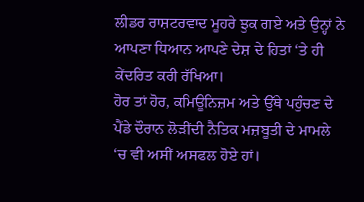ਲੀਡਰ ਰਾਸ਼ਟਰਵਾਦ ਮੂਹਰੇ ਝੁਕ ਗਏ ਅਤੇ ਉਨ੍ਹਾਂ ਨੇ ਆਪਣਾ ਧਿਆਨ ਆਪਣੇ ਦੇਸ਼ ਦੇ ਹਿਤਾਂ ‘ਤੇ ਹੀ ਕੇਂਦਰਿਤ ਕਰੀ ਰੱਖਿਆ।
ਹੋਰ ਤਾਂ ਹੋਰ, ਕਮਿਊਨਿਜ਼ਮ ਅਤੇ ਉੱਥੇ ਪਹੁੰਚਣ ਦੇ ਪੈਂਡੇ ਦੌਰਾਨ ਲੋੜੀਂਦੀ ਨੈਤਿਕ ਮਜ਼ਬੂਤੀ ਦੇ ਮਾਮਲੇ ‘ਚ ਵੀ ਅਸੀਂ ਅਸਫਲ ਹੋਏ ਹਾਂ।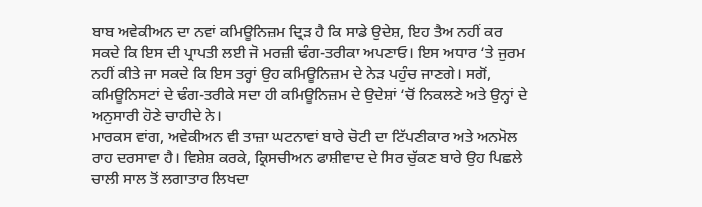ਬਾਬ ਅਵੇਕੀਅਨ ਦਾ ਨਵਾਂ ਕਮਿਊਨਿਜ਼ਮ ਦ੍ਰਿੜ ਹੈ ਕਿ ਸਾਡੇ ਉਦੇਸ਼, ਇਹ ਤੈਅ ਨਹੀਂ ਕਰ ਸਕਦੇ ਕਿ ਇਸ ਦੀ ਪ੍ਰਾਪਤੀ ਲਈ ਜੋ ਮਰਜ਼ੀ ਢੰਗ-ਤਰੀਕਾ ਅਪਣਾਓ। ਇਸ ਅਧਾਰ ‘ਤੇ ਜੁਰਮ ਨਹੀਂ ਕੀਤੇ ਜਾ ਸਕਦੇ ਕਿ ਇਸ ਤਰ੍ਹਾਂ ਉਹ ਕਮਿਊਨਿਜ਼ਮ ਦੇ ਨੇੜ ਪਹੁੰਚ ਜਾਣਗੇ। ਸਗੋਂ, ਕਮਿਊਨਿਸਟਾਂ ਦੇ ਢੰਗ-ਤਰੀਕੇ ਸਦਾ ਹੀ ਕਮਿਊਨਿਜ਼ਮ ਦੇ ਉਦੇਸ਼ਾਂ ‘ਚੋਂ ਨਿਕਲਣੇ ਅਤੇ ਉਨ੍ਹਾਂ ਦੇ ਅਨੁਸਾਰੀ ਹੋਣੇ ਚਾਹੀਦੇ ਨੇ।
ਮਾਰਕਸ ਵਾਂਗ, ਅਵੇਕੀਅਨ ਵੀ ਤਾਜ਼ਾ ਘਟਨਾਵਾਂ ਬਾਰੇ ਚੋਟੀ ਦਾ ਟਿੱਪਣੀਕਾਰ ਅਤੇ ਅਨਮੋਲ ਰਾਹ ਦਰਸਾਵਾ ਹੈ। ਵਿਸ਼ੇਸ਼ ਕਰਕੇ, ਕ੍ਰਿਸਚੀਅਨ ਫਾਸ਼ੀਵਾਦ ਦੇ ਸਿਰ ਚੁੱਕਣ ਬਾਰੇ ਉਹ ਪਿਛਲੇ ਚਾਲੀ ਸਾਲ ਤੋਂ ਲਗਾਤਾਰ ਲਿਖਦਾ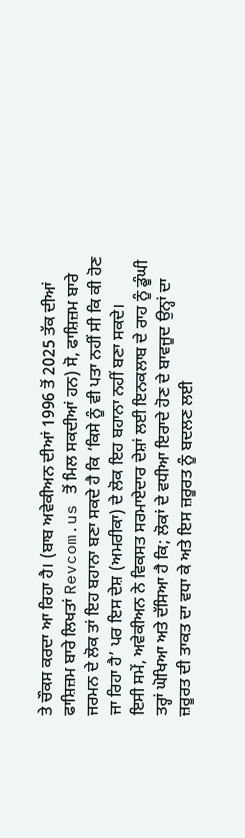ਤੇ ਚੌਕਸ ਕਰਦਾ ਆ ਰਿਹਾ ਹੈ। (ਬਾਬ ਅਵੇਕੀਅਨ ਦੀਆਂ 1996 ਤੋਂ 2025 ਤੱਕ ਦੀਆਂ ਫਾਸ਼ਿਜ਼ਮ ਬਾਰੇ ਲਿਖਤਾਂ Revcom.us ਤੋਂ ਮਿਲ ਸਕਦੀਆਂ ਹਨ) ਸੋ, ਫਾਸ਼ਿਜ਼ਮ ਬਾਰੇ ਜਰਮਨ ਦੇ ਲੋਕ ਤਾਂ ਇਹ ਬਹਾਨਾ ਬਣਾ ਸਕਦੇ ਹੈ ਕਿ ‘ਕਿਸੇ ਨੂੰ ਵੀ ਪਤਾ ਨਹੀਂ ਸੀ ਕਿ ਕੀ ਹੋਣ ਜਾ ਰਿਹਾ ਹੈ’ ਪਰ ਇਸ ਦੇਸ਼ (ਅਮਰੀਕਾ) ਦੇ ਲੋਕ ਇਹ ਬਹਾਨਾ ਨਹੀਂ ਬਣਾ ਸਕਦੇ।
ਇਸੀ ਸਮੇਂ, ਅਵੇਕੀਅਨ ਨੇ ਵਿਕਸਤ ਸਰਮਾਏਦਾਰ ਦੇਸ਼ਾਂ ਲਈ ਇਨਕਲਾਬ ਦੇ ਰਾਹ ਨੂੰ ਡੂੰਘੀ ਤਰ੍ਹਾਂ ਘੋਖਿਆ ਅਤੇ ਦੱਸਿਆ ਹੈ ਕਿ; ਲੋਕਾਂ ਦੇ ਵਧੀਆ ਇਰਾਦੇ ਹੋਣ ਦੇ ਬਾਵਜੂਦ ਉਨ੍ਹਾਂ ਦਾ ਜ਼ਰੂਰਤ ਦੀ ਤਾਕਤ ਦਾ ਵਧਾ ਕੇ ਅਤੇ ਇਸ ਜ਼ਰੂਰਤ ਨੂੰ ਬਦਲਣ ਲਈ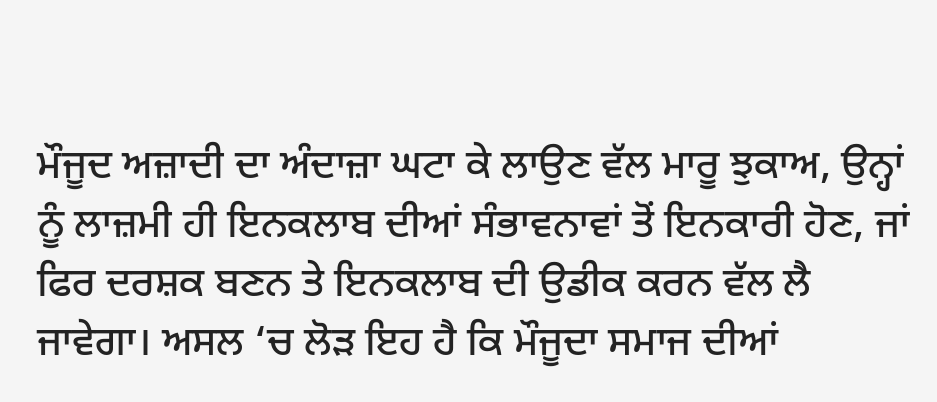ਮੌਜੂਦ ਅਜ਼ਾਦੀ ਦਾ ਅੰਦਾਜ਼ਾ ਘਟਾ ਕੇ ਲਾਉਣ ਵੱਲ ਮਾਰੂ ਝੁਕਾਅ, ਉਨ੍ਹਾਂ ਨੂੰ ਲਾਜ਼ਮੀ ਹੀ ਇਨਕਲਾਬ ਦੀਆਂ ਸੰਭਾਵਨਾਵਾਂ ਤੋਂ ਇਨਕਾਰੀ ਹੋਣ, ਜਾਂ ਫਿਰ ਦਰਸ਼ਕ ਬਣਨ ਤੇ ਇਨਕਲਾਬ ਦੀ ਉਡੀਕ ਕਰਨ ਵੱਲ ਲੈ ਜਾਵੇਗਾ। ਅਸਲ ‘ਚ ਲੋੜ ਇਹ ਹੈ ਕਿ ਮੌਜੂਦਾ ਸਮਾਜ ਦੀਆਂ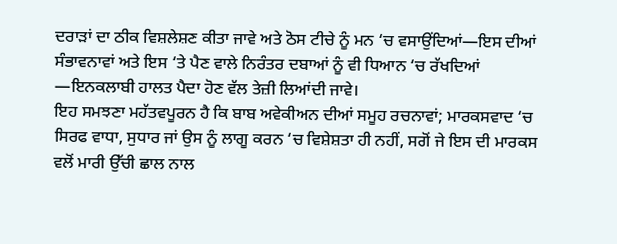ਦਰਾੜਾਂ ਦਾ ਠੀਕ ਵਿਸ਼ਲੇਸ਼ਣ ਕੀਤਾ ਜਾਵੇ ਅਤੇ ਠੋਸ ਟੀਚੇ ਨੂੰ ਮਨ ‘ਚ ਵਸਾਉਂਦਿਆਂ—ਇਸ ਦੀਆਂ ਸੰਭਾਵਨਾਵਾਂ ਅਤੇ ਇਸ ‘ਤੇ ਪੈਣ ਵਾਲੇ ਨਿਰੰਤਰ ਦਬਾਆਂ ਨੂੰ ਵੀ ਧਿਆਨ ‘ਚ ਰੱਖਦਿਆਂ —ਇਨਕਲਾਬੀ ਹਾਲਤ ਪੈਦਾ ਹੋਣ ਵੱਲ ਤੇਜ਼ੀ ਲਿਆਂਦੀ ਜਾਵੇ।
ਇਹ ਸਮਝਣਾ ਮਹੱਤਵਪੂਰਨ ਹੈ ਕਿ ਬਾਬ ਅਵੇਕੀਅਨ ਦੀਆਂ ਸਮੂਹ ਰਚਨਾਵਾਂ; ਮਾਰਕਸਵਾਦ ‘ਚ ਸਿਰਫ ਵਾਧਾ, ਸੁਧਾਰ ਜਾਂ ਉਸ ਨੂੰ ਲਾਗੂ ਕਰਨ ‘ਚ ਵਿਸ਼ੇਸ਼ਤਾ ਹੀ ਨਹੀਂ, ਸਗੋਂ ਜੇ ਇਸ ਦੀ ਮਾਰਕਸ ਵਲੋਂ ਮਾਰੀ ਉੱਚੀ ਛਾਲ ਨਾਲ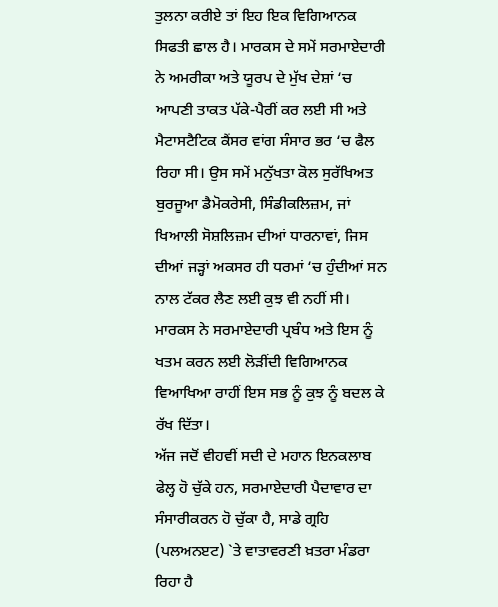ਤੁਲਨਾ ਕਰੀਏ ਤਾਂ ਇਹ ਇਕ ਵਿਗਿਆਨਕ ਸਿਫਤੀ ਛਾਲ ਹੈ। ਮਾਰਕਸ ਦੇ ਸਮੇਂ ਸਰਮਾਏਦਾਰੀ ਨੇ ਅਮਰੀਕਾ ਅਤੇ ਯੂਰਪ ਦੇ ਮੁੱਖ ਦੇਸ਼ਾਂ ‘ਚ ਆਪਣੀ ਤਾਕਤ ਪੱਕੇ-ਪੈਰੀਂ ਕਰ ਲਈ ਸੀ ਅਤੇ ਮੈਟਾਸਟੈਟਿਕ ਕੈਂਸਰ ਵਾਂਗ ਸੰਸਾਰ ਭਰ ‘ਚ ਫੈਲ ਰਿਹਾ ਸੀ। ਉਸ ਸਮੇਂ ਮਨੁੱਖਤਾ ਕੋਲ ਸੁਰੱਖਿਅਤ ਬੁਰਜੂਆ ਡੈਮੋਕਰੇਸੀ, ਸਿੰਡੀਕਲਿਜ਼ਮ, ਜਾਂ ਖਿਆਲੀ ਸੋਸ਼ਲਿਜ਼ਮ ਦੀਆਂ ਧਾਰਨਾਵਾਂ, ਜਿਸ ਦੀਆਂ ਜੜ੍ਹਾਂ ਅਕਸਰ ਹੀ ਧਰਮਾਂ ‘ਚ ਹੁੰਦੀਆਂ ਸਨ ਨਾਲ ਟੱਕਰ ਲੈਣ ਲਈ ਕੁਝ ਵੀ ਨਹੀਂ ਸੀ। ਮਾਰਕਸ ਨੇ ਸਰਮਾਏਦਾਰੀ ਪ੍ਰਬੰਧ ਅਤੇ ਇਸ ਨੂੰ ਖਤਮ ਕਰਨ ਲਈ ਲੋੜੀਂਦੀ ਵਿਗਿਆਨਕ ਵਿਆਖਿਆ ਰਾਹੀਂ ਇਸ ਸਭ ਨੂੰ ਕੁਝ ਨੂੰ ਬਦਲ ਕੇ ਰੱਖ ਦਿੱਤਾ।
ਅੱਜ ਜਦੋਂ ਵੀਹਵੀਂ ਸਦੀ ਦੇ ਮਹਾਨ ਇਨਕਲਾਬ ਫੇਲ੍ਹ ਹੋ ਚੁੱਕੇ ਹਨ, ਸਰਮਾਏਦਾਰੀ ਪੈਦਾਵਾਰ ਦਾ ਸੰਸਾਰੀਕਰਨ ਹੋ ਚੁੱਕਾ ਹੈ, ਸਾਡੇ ਗ੍ਰਹਿ (ਪਲਅਨੲਟ) `ਤੇ ਵਾਤਾਵਰਣੀ ਖ਼ਤਰਾ ਮੰਡਰਾ ਰਿਹਾ ਹੈ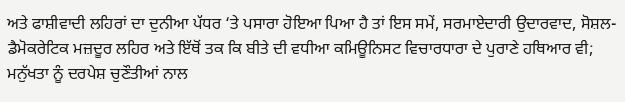ਅਤੇ ਫਾਸ਼ੀਵਾਦੀ ਲਹਿਰਾਂ ਦਾ ਦੁਨੀਆ ਪੱਧਰ ‘ਤੇ ਪਸਾਰਾ ਹੋਇਆ ਪਿਆ ਹੈ ਤਾਂ ਇਸ ਸਮੇਂ, ਸਰਮਾਏਦਾਰੀ ਉਦਾਰਵਾਦ, ਸੋਸ਼ਲ- ਡੈਮੋਕਰੇਟਿਕ ਮਜ਼ਦੂਰ ਲਹਿਰ ਅਤੇ ਇੱਥੋਂ ਤਕ ਕਿ ਬੀਤੇ ਦੀ ਵਧੀਆ ਕਮਿਊਨਿਸਟ ਵਿਚਾਰਧਾਰਾ ਦੇ ਪੁਰਾਣੇ ਹਥਿਆਰ ਵੀ; ਮਨੁੱਖਤਾ ਨੂੰ ਦਰਪੇਸ਼ ਚੁਣੌਤੀਆਂ ਨਾਲ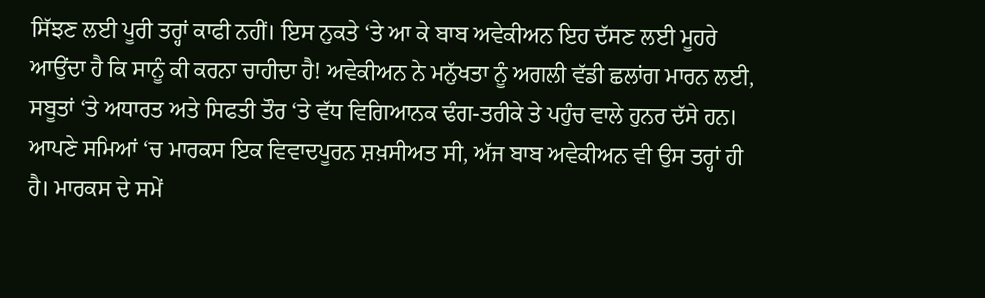ਸਿੱਝਣ ਲਈ ਪੂਰੀ ਤਰ੍ਹਾਂ ਕਾਫੀ ਨਹੀਂ। ਇਸ ਨੁਕਤੇ ‘ਤੇ ਆ ਕੇ ਬਾਬ ਅਵੇਕੀਅਨ ਇਹ ਦੱਸਣ ਲਈ ਮੂਹਰੇ ਆਉਂਦਾ ਹੈ ਕਿ ਸਾਨੂੰ ਕੀ ਕਰਨਾ ਚਾਹੀਦਾ ਹੈ! ਅਵੇਕੀਅਨ ਨੇ ਮਨੁੱਖਤਾ ਨੂੰ ਅਗਲੀ ਵੱਡੀ ਛਲਾਂਗ ਮਾਰਨ ਲਈ, ਸਬੂਤਾਂ ‘ਤੇ ਅਧਾਰਤ ਅਤੇ ਸਿਫਤੀ ਤੌਰ ‘ਤੇ ਵੱਧ ਵਿਗਿਆਨਕ ਢੰਗ-ਤਰੀਕੇ ਤੇ ਪਹੁੰਚ ਵਾਲੇ ਹੁਨਰ ਦੱਸੇ ਹਨ।
ਆਪਣੇ ਸਮਿਆਂ ‘ਚ ਮਾਰਕਸ ਇਕ ਵਿਵਾਦਪੂਰਨ ਸ਼ਖ਼ਸੀਅਤ ਸੀ, ਅੱਜ ਬਾਬ ਅਵੇਕੀਅਨ ਵੀ ਉਸ ਤਰ੍ਹਾਂ ਹੀ ਹੈ। ਮਾਰਕਸ ਦੇ ਸਮੇਂ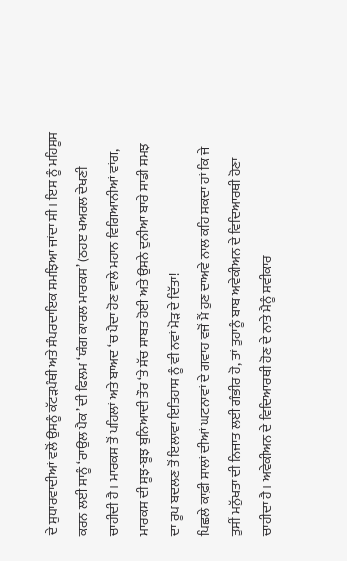ਦੇ ਸੁਧਾਰਵਾਦੀਆਂ ਵਲੋਂ ਉਸਨੂੰ ਕੱਟੜਪੰਥੀ ਅਤੇ ਸੰਪਰਦਾਇਕ ਸਮਝਿਆ ਜਾਂਦਾ ਸੀ। ਇਸ ਨੂੰ ਮਹਿਸੂਸ ਕਰਨ ਲਈ ਸਾਨੂੰ ‘ਰਾਉਲ ਪੈਕ’ ਦੀ ਫਿਲਮ ‘ਯੰਗ ਕਾਰਲ ਮਾਰਕਸ’ (ਠਹੲ ਖਅਰਲ ਦੇਖਣੀ ਚਾਹੀਦੀ ਹੈ। ਮਾਰਕਸ ਤੋਂ ਪਹਿਲਾਂ ਅਤੇ ਬਾਅਦ ‘ਚ ਪੈਦਾ ਹੋਣ ਵਾਲੇ ਮਹਾਨ ਵਿਗਿਆਨੀਆਂ ਵਾਂਗ, ਮਾਰਕਸ ਦੀ ਸੂਝ-ਬੂਝ ਬੁਨਿਆਦੀ ਤੌਰ ‘ਤੇ ਸੱਚ ਸਾਬਤ ਹੋਈ ਅਤੇ ਉਸਨੇ ਦੁਨੀਆ ਬਾਰੇ ਸਾਡੀ ਸਮਝ ਦਾ ਰੂਪ ਬਦਲਣ ਤੋਂ ਇਲਾਵਾ ਇਤਿਹਾਸ ਨੂੰ ਵੀ ਨਵਾਂ ਮੋੜ ਦੇ ਦਿੱਤਾ!
ਪਿਛਲੇ ਕਾਫ਼ੀ ਸਾਲਾਂ ਦੀਆਂ ਘਟਨਾਵਾਂ ਦੇ ਗਵਾਹ ਵਜੋਂ ਮੈਂ ਹੁਣ ਦਾਅਵੇ ਨਾਲ ਕਹਿ ਸਕਦਾ ਹਾਂ ਕਿ ਜੇ ਤੁਸੀਂ ਮਨੁੱਖਤਾ ਦੀ ਨਿਜਾਤ ਲਈ ਗੰਭੀਰ ਹੋ, ਤਾਂ ਤੁਹਾਨੂੰ ਬਾਬ ਅਵੇਕੀਅਨ ਦੇ ਵਿਦਿਆਰਥੀ ਹੋਣਾ ਚਾਹੀਦਾ ਹੈ। ਅਵੇਕੀਅਨ ਦੇ ਵਿਦਿਆਰਥੀ ਹੋਣ ਦੇ ਨਾਤੇ ਮੈਨੂੰ ਸਵੀਕਾਰ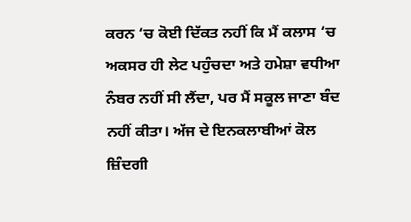ਕਰਨ ‘ਚ ਕੋਈ ਦਿੱਕਤ ਨਹੀਂ ਕਿ ਮੈਂ ਕਲਾਸ ‘ਚ ਅਕਸਰ ਹੀ ਲੇਟ ਪਹੁੰਚਦਾ ਅਤੇ ਹਮੇਸ਼ਾ ਵਧੀਆ ਨੰਬਰ ਨਹੀਂ ਸੀ ਲੈਂਦਾ, ਪਰ ਮੈਂ ਸਕੂਲ ਜਾਣਾ ਬੰਦ ਨਹੀਂ ਕੀਤਾ। ਅੱਜ ਦੇ ਇਨਕਲਾਬੀਆਂ ਕੋਲ ਜ਼ਿੰਦਗੀ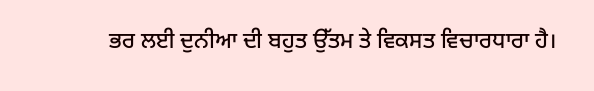ਭਰ ਲਈ ਦੁਨੀਆ ਦੀ ਬਹੁਤ ਉੱਤਮ ਤੇ ਵਿਕਸਤ ਵਿਚਾਰਧਾਰਾ ਹੈ।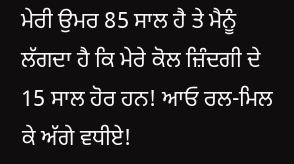ਮੇਰੀ ਉਮਰ 85 ਸਾਲ ਹੈ ਤੇ ਮੈਨੂੰ ਲੱਗਦਾ ਹੈ ਕਿ ਮੇਰੇ ਕੋਲ ਜ਼ਿੰਦਗੀ ਦੇ 15 ਸਾਲ ਹੋਰ ਹਨ! ਆਓ ਰਲ-ਮਿਲ ਕੇ ਅੱਗੇ ਵਧੀਏ!